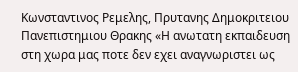Κωνσταντινος Ρεμελης, Πρυτανης Δημοκριτειου Πανεπιστημιου Θρακης «Η ανωτατη εκπαιδευση στη χωρα μας ποτε δεν εχει αναγνωριστει ως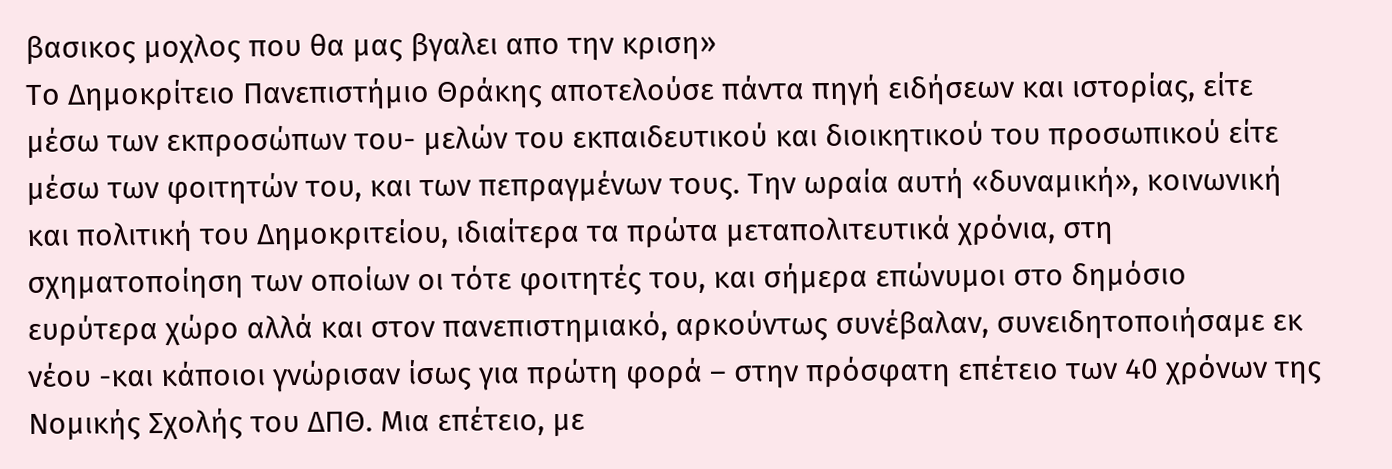βασικος μοχλος που θα μας βγαλει απο την κριση»
Το Δημοκρίτειο Πανεπιστήμιο Θράκης αποτελούσε πάντα πηγή ειδήσεων και ιστορίας, είτε μέσω των εκπροσώπων του- μελών του εκπαιδευτικού και διοικητικού του προσωπικού είτε μέσω των φοιτητών του, και των πεπραγμένων τους. Την ωραία αυτή «δυναμική», κοινωνική και πολιτική του Δημοκριτείου, ιδιαίτερα τα πρώτα μεταπολιτευτικά χρόνια, στη σχηματοποίηση των οποίων οι τότε φοιτητές του, και σήμερα επώνυμοι στο δημόσιο ευρύτερα χώρο αλλά και στον πανεπιστημιακό, αρκούντως συνέβαλαν, συνειδητοποιήσαμε εκ νέου -και κάποιοι γνώρισαν ίσως για πρώτη φορά – στην πρόσφατη επέτειο των 40 χρόνων της Νομικής Σχολής του ΔΠΘ. Μια επέτειο, με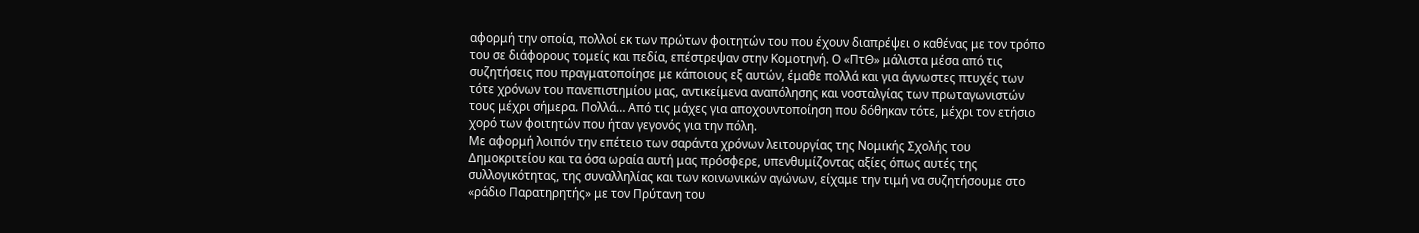αφορμή την οποία, πολλοί εκ των πρώτων φοιτητών του που έχουν διαπρέψει ο καθένας με τον τρόπο του σε διάφορους τομείς και πεδία, επέστρεψαν στην Κομοτηνή. Ο «ΠτΘ» μάλιστα μέσα από τις συζητήσεις που πραγματοποίησε με κάποιους εξ αυτών, έμαθε πολλά και για άγνωστες πτυχές των τότε χρόνων του πανεπιστημίου μας, αντικείμενα αναπόλησης και νοσταλγίας των πρωταγωνιστών τους μέχρι σήμερα. Πολλά… Από τις μάχες για αποχουντοποίηση που δόθηκαν τότε, μέχρι τον ετήσιο χορό των φοιτητών που ήταν γεγονός για την πόλη.
Με αφορμή λοιπόν την επέτειο των σαράντα χρόνων λειτουργίας της Νομικής Σχολής του Δημοκριτείου και τα όσα ωραία αυτή μας πρόσφερε, υπενθυμίζοντας αξίες όπως αυτές της συλλογικότητας, της συναλληλίας και των κοινωνικών αγώνων, είχαμε την τιμή να συζητήσουμε στο «ράδιο Παρατηρητής» με τον Πρύτανη του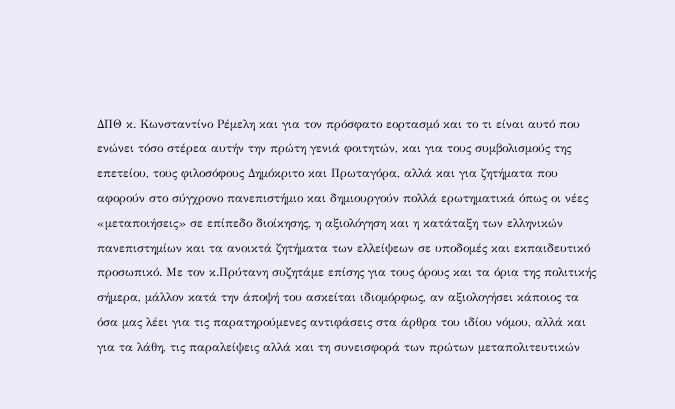ΔΠΘ κ. Κωνσταντίνο Ρέμελη και για τον πρόσφατο εορτασμό και το τι είναι αυτό που ενώνει τόσο στέρεα αυτήν την πρώτη γενιά φοιτητών, και για τους συμβολισμούς της επετείου, τους φιλοσόφους Δημόκριτο και Πρωταγόρα, αλλά και για ζητήματα που αφορούν στο σύγχρονο πανεπιστήμιο και δημιουργούν πολλά ερωτηματικά όπως οι νέες «μεταποιήσεις» σε επίπεδο διοίκησης, η αξιολόγηση και η κατάταξη των ελληνικών πανεπιστημίων και τα ανοικτά ζητήματα των ελλείψεων σε υποδομές και εκπαιδευτικό προσωπικό. Με τον κ.Πρύτανη συζητάμε επίσης για τους όρους και τα όρια της πολιτικής σήμερα, μάλλον κατά την άποψή του ασκείται ιδιομόρφως, αν αξιολογήσει κάποιος τα όσα μας λέει για τις παρατηρούμενες αντιφάσεις στα άρθρα του ιδίου νόμου, αλλά και για τα λάθη, τις παραλείψεις αλλά και τη συνεισφορά των πρώτων μεταπολιτευτικών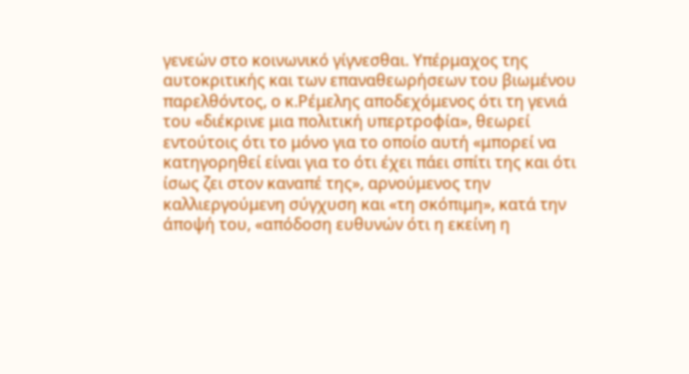γενεών στο κοινωνικό γίγνεσθαι. Υπέρμαχος της αυτοκριτικής και των επαναθεωρήσεων του βιωμένου παρελθόντος, ο κ.Ρέμελης αποδεχόμενος ότι τη γενιά του «διέκρινε μια πολιτική υπερτροφία», θεωρεί εντούτοις ότι το μόνο για το οποίο αυτή «μπορεί να κατηγορηθεί είναι για το ότι έχει πάει σπίτι της και ότι ίσως ζει στον καναπέ της», αρνούμενος την καλλιεργούμενη σύγχυση και «τη σκόπιμη», κατά την άποψή του, «απόδοση ευθυνών ότι η εκείνη η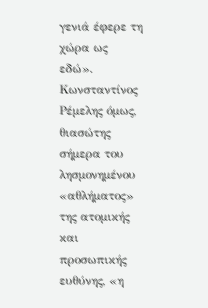γενιά έφερε τη χώρα ως εδώ».
Κωνσταντίνος Ρέμελης όμως, θιασώτης σήμερα του λησμονημένου «αθλήματος» της ατομικής και προσωπικής ευθύνης, «η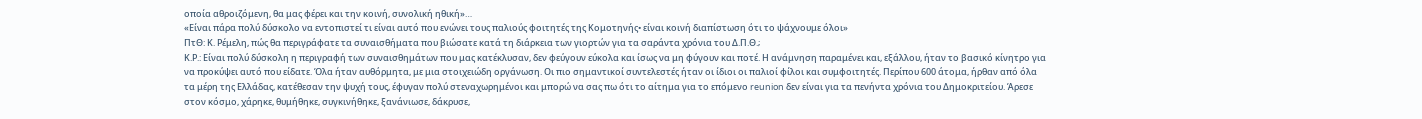οποία αθροιζόμενη, θα μας φέρει και την κοινή, συνολική ηθική»…
«Είναι πάρα πολύ δύσκολο να εντοπιστεί τι είναι αυτό που ενώνει τους παλιούς φοιτητές της Κομοτηνής• είναι κοινή διαπίστωση ότι το ψάχνουμε όλοι»
ΠτΘ: Κ. Ρέμελη, πώς θα περιγράφατε τα συναισθήματα που βιώσατε κατά τη διάρκεια των γιορτών για τα σαράντα χρόνια του Δ.Π.Θ.;
Κ.Ρ.: Είναι πολύ δύσκολη η περιγραφή των συναισθημάτων που μας κατέκλυσαν, δεν φεύγουν εύκολα και ίσως να μη φύγουν και ποτέ. Η ανάμνηση παραμένει και, εξάλλου, ήταν το βασικό κίνητρο για να προκύψει αυτό που είδατε. Όλα ήταν αυθόρμητα, με μια στοιχειώδη οργάνωση. Οι πιο σημαντικοί συντελεστές ήταν οι ίδιοι οι παλιοί φίλοι και συμφοιτητές. Περίπου 600 άτομα, ήρθαν από όλα τα μέρη της Ελλάδας, κατέθεσαν την ψυχή τους, έφυγαν πολύ στεναχωρημένοι και μπορώ να σας πω ότι το αίτημα για το επόμενο reunion δεν είναι για τα πενήντα χρόνια του Δημοκριτείου. Άρεσε στον κόσμο, χάρηκε, θυμήθηκε, συγκινήθηκε, ξανάνιωσε, δάκρυσε,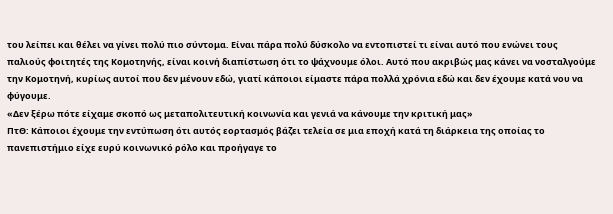του λείπει και θέλει να γίνει πολύ πιο σύντομα. Είναι πάρα πολύ δύσκολο να εντοπιστεί τι είναι αυτό που ενώνει τους παλιούς φοιτητές της Κομοτηνής, είναι κοινή διαπίστωση ότι το ψάχνουμε όλοι. Αυτό που ακριβώς μας κάνει να νοσταλγούμε την Κομοτηνή, κυρίως αυτοί που δεν μένουν εδώ, γιατί κάποιοι είμαστε πάρα πολλά χρόνια εδώ και δεν έχουμε κατά νου να φύγουμε.
«Δεν ξέρω πότε είχαμε σκοπό ως μεταπολιτευτική κοινωνία και γενιά να κάνουμε την κριτική μας»
ΠτΘ: Κάποιοι έχουμε την εντύπωση ότι αυτός εορτασμός βάζει τελεία σε μια εποχή κατά τη διάρκεια της οποίας το πανεπιστήμιο είχε ευρύ κοινωνικό ρόλο και προήγαγε το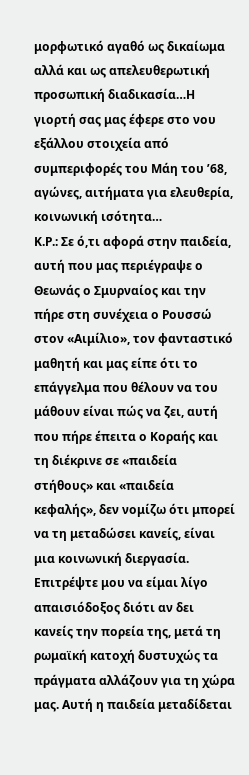μορφωτικό αγαθό ως δικαίωμα αλλά και ως απελευθερωτική προσωπική διαδικασία…Η γιορτή σας μας έφερε στο νου εξάλλου στοιχεία από συμπεριφορές του Μάη του ’68, αγώνες, αιτήματα για ελευθερία, κοινωνική ισότητα…
Κ.Ρ.: Σε ό,τι αφορά στην παιδεία, αυτή που μας περιέγραψε ο Θεωνάς ο Σμυρναίος και την πήρε στη συνέχεια ο Ρουσσώ στον «Αιμίλιο», τον φανταστικό μαθητή και μας είπε ότι το επάγγελμα που θέλουν να του μάθουν είναι πώς να ζει, αυτή που πήρε έπειτα ο Κοραής και τη διέκρινε σε «παιδεία στήθους» και «παιδεία κεφαλής», δεν νομίζω ότι μπορεί να τη μεταδώσει κανείς, είναι μια κοινωνική διεργασία. Επιτρέψτε μου να είμαι λίγο απαισιόδοξος διότι αν δει κανείς την πορεία της, μετά τη ρωμαϊκή κατοχή δυστυχώς τα πράγματα αλλάζουν για τη χώρα μας. Αυτή η παιδεία μεταδίδεται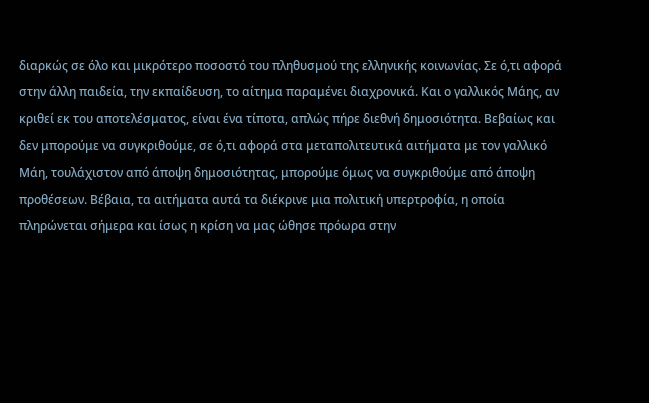διαρκώς σε όλο και μικρότερο ποσοστό του πληθυσμού της ελληνικής κοινωνίας. Σε ό,τι αφορά στην άλλη παιδεία, την εκπαίδευση, το αίτημα παραμένει διαχρονικά. Και ο γαλλικός Μάης, αν κριθεί εκ του αποτελέσματος, είναι ένα τίποτα, απλώς πήρε διεθνή δημοσιότητα. Βεβαίως και δεν μπορούμε να συγκριθούμε, σε ό,τι αφορά στα μεταπολιτευτικά αιτήματα με τον γαλλικό Μάη, τουλάχιστον από άποψη δημοσιότητας, μπορούμε όμως να συγκριθούμε από άποψη προθέσεων. Βέβαια, τα αιτήματα αυτά τα διέκρινε μια πολιτική υπερτροφία, η οποία πληρώνεται σήμερα και ίσως η κρίση να μας ώθησε πρόωρα στην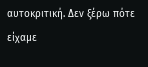αυτοκριτική. Δεν ξέρω πότε είχαμε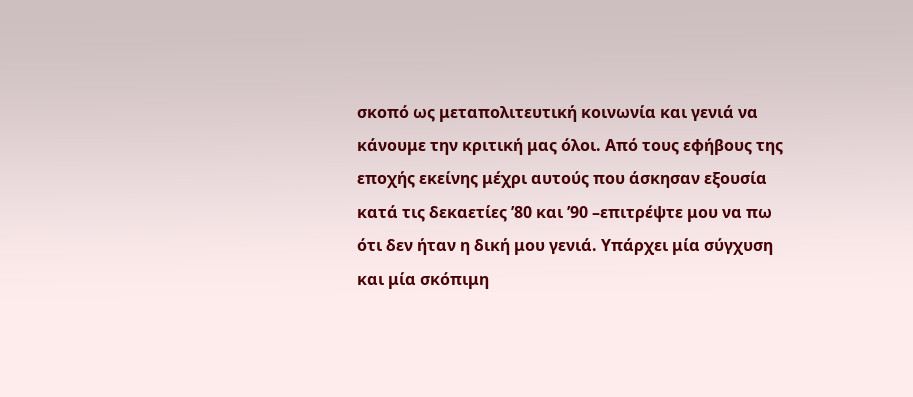σκοπό ως μεταπολιτευτική κοινωνία και γενιά να κάνουμε την κριτική μας όλοι. Από τους εφήβους της εποχής εκείνης μέχρι αυτούς που άσκησαν εξουσία κατά τις δεκαετίες ’80 και ’90 –επιτρέψτε μου να πω ότι δεν ήταν η δική μου γενιά. Υπάρχει μία σύγχυση και μία σκόπιμη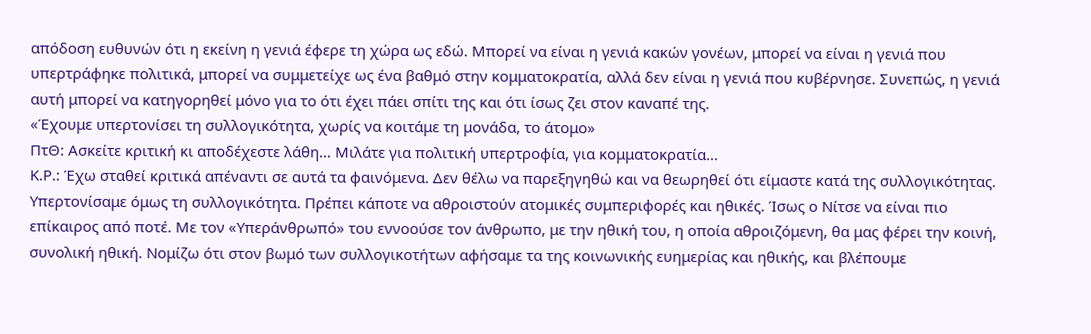απόδοση ευθυνών ότι η εκείνη η γενιά έφερε τη χώρα ως εδώ. Μπορεί να είναι η γενιά κακών γονέων, μπορεί να είναι η γενιά που υπερτράφηκε πολιτικά, μπορεί να συμμετείχε ως ένα βαθμό στην κομματοκρατία, αλλά δεν είναι η γενιά που κυβέρνησε. Συνεπώς, η γενιά αυτή μπορεί να κατηγορηθεί μόνο για το ότι έχει πάει σπίτι της και ότι ίσως ζει στον καναπέ της.
«Έχουμε υπερτονίσει τη συλλογικότητα, χωρίς να κοιτάμε τη μονάδα, το άτομο»
ΠτΘ: Ασκείτε κριτική κι αποδέχεστε λάθη… Μιλάτε για πολιτική υπερτροφία, για κομματοκρατία…
Κ.Ρ.: Έχω σταθεί κριτικά απέναντι σε αυτά τα φαινόμενα. Δεν θέλω να παρεξηγηθώ και να θεωρηθεί ότι είμαστε κατά της συλλογικότητας. Υπερτονίσαμε όμως τη συλλογικότητα. Πρέπει κάποτε να αθροιστούν ατομικές συμπεριφορές και ηθικές. Ίσως ο Νίτσε να είναι πιο επίκαιρος από ποτέ. Με τον «Υπεράνθρωπό» του εννοούσε τον άνθρωπο, με την ηθική του, η οποία αθροιζόμενη, θα μας φέρει την κοινή, συνολική ηθική. Νομίζω ότι στον βωμό των συλλογικοτήτων αφήσαμε τα της κοινωνικής ευημερίας και ηθικής, και βλέπουμε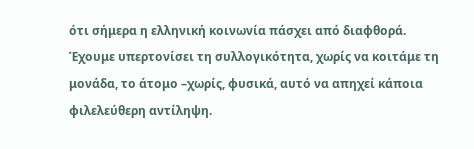ότι σήμερα η ελληνική κοινωνία πάσχει από διαφθορά. Έχουμε υπερτονίσει τη συλλογικότητα, χωρίς να κοιτάμε τη μονάδα, το άτομο –χωρίς, φυσικά, αυτό να απηχεί κάποια φιλελεύθερη αντίληψη.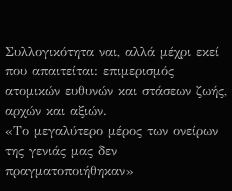Συλλογικότητα ναι, αλλά μέχρι εκεί που απαιτείται: επιμερισμός ατομικών ευθυνών και στάσεων ζωής, αρχών και αξιών.
«Το μεγαλύτερο μέρος των ονείρων της γενιάς μας δεν πραγματοποιήθηκαν»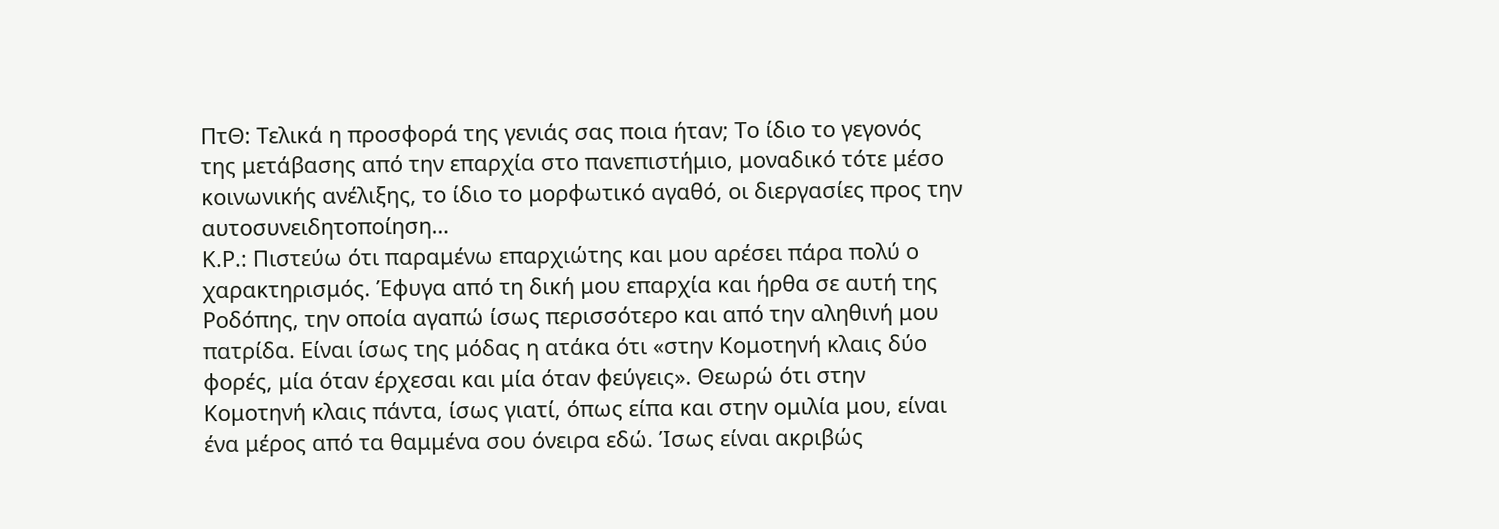ΠτΘ: Τελικά η προσφορά της γενιάς σας ποια ήταν; Το ίδιο το γεγονός της μετάβασης από την επαρχία στο πανεπιστήμιο, μοναδικό τότε μέσο κοινωνικής ανέλιξης, το ίδιο το μορφωτικό αγαθό, οι διεργασίες προς την αυτοσυνειδητοποίηση…
Κ.Ρ.: Πιστεύω ότι παραμένω επαρχιώτης και μου αρέσει πάρα πολύ ο χαρακτηρισμός. Έφυγα από τη δική μου επαρχία και ήρθα σε αυτή της Ροδόπης, την οποία αγαπώ ίσως περισσότερο και από την αληθινή μου πατρίδα. Είναι ίσως της μόδας η ατάκα ότι «στην Κομοτηνή κλαις δύο φορές, μία όταν έρχεσαι και μία όταν φεύγεις». Θεωρώ ότι στην Κομοτηνή κλαις πάντα, ίσως γιατί, όπως είπα και στην ομιλία μου, είναι ένα μέρος από τα θαμμένα σου όνειρα εδώ. Ίσως είναι ακριβώς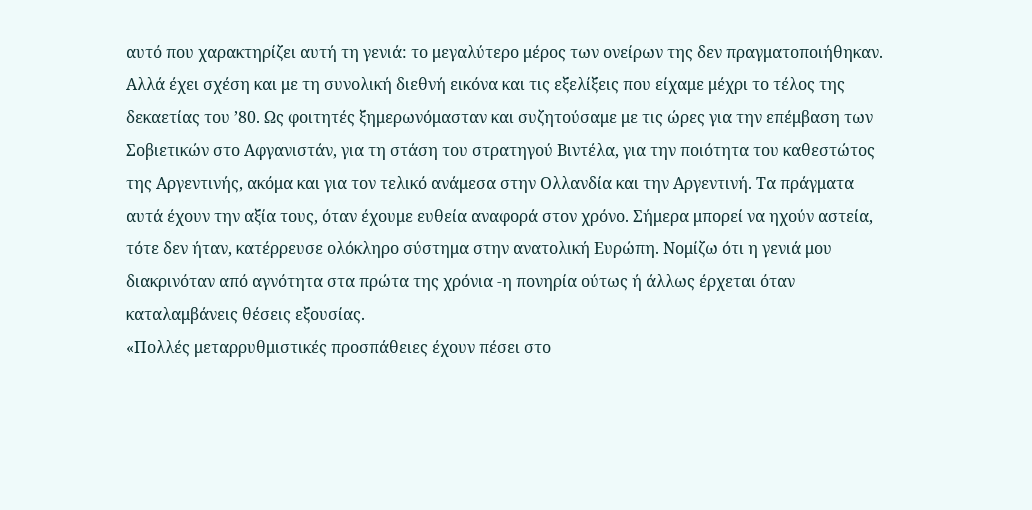αυτό που χαρακτηρίζει αυτή τη γενιά: το μεγαλύτερο μέρος των ονείρων της δεν πραγματοποιήθηκαν. Αλλά έχει σχέση και με τη συνολική διεθνή εικόνα και τις εξελίξεις που είχαμε μέχρι το τέλος της δεκαετίας του ’80. Ως φοιτητές ξημερωνόμασταν και συζητούσαμε με τις ώρες για την επέμβαση των Σοβιετικών στο Αφγανιστάν, για τη στάση του στρατηγού Βιντέλα, για την ποιότητα του καθεστώτος της Αργεντινής, ακόμα και για τον τελικό ανάμεσα στην Ολλανδία και την Αργεντινή. Τα πράγματα αυτά έχουν την αξία τους, όταν έχουμε ευθεία αναφορά στον χρόνο. Σήμερα μπορεί να ηχούν αστεία, τότε δεν ήταν, κατέρρευσε ολόκληρο σύστημα στην ανατολική Ευρώπη. Νομίζω ότι η γενιά μου διακρινόταν από αγνότητα στα πρώτα της χρόνια -η πονηρία ούτως ή άλλως έρχεται όταν καταλαμβάνεις θέσεις εξουσίας.
«Πολλές μεταρρυθμιστικές προσπάθειες έχουν πέσει στο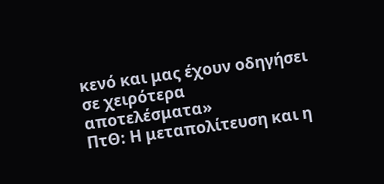κενό και μας έχουν οδηγήσει σε χειρότερα αποτελέσματα»
ΠτΘ: Η μεταπολίτευση και η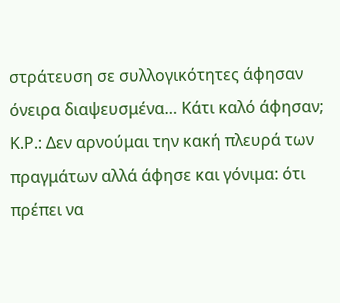στράτευση σε συλλογικότητες άφησαν όνειρα διαψευσμένα… Κάτι καλό άφησαν;
Κ.Ρ.: Δεν αρνούμαι την κακή πλευρά των πραγμάτων αλλά άφησε και γόνιμα: ότι πρέπει να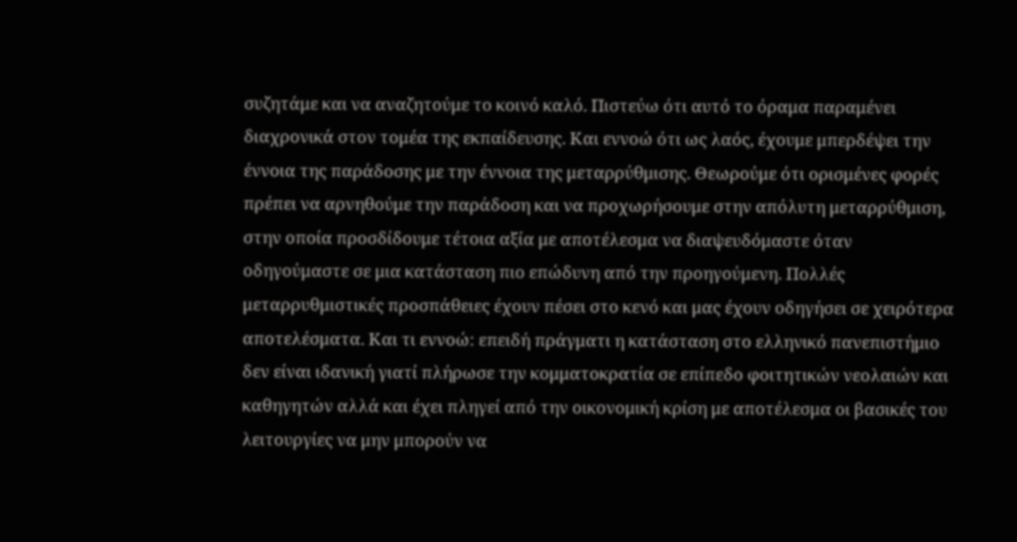συζητάμε και να αναζητούμε το κοινό καλό. Πιστεύω ότι αυτό το όραμα παραμένει διαχρονικά στον τομέα της εκπαίδευσης. Και εννοώ ότι ως λαός, έχουμε μπερδέψει την έννοια της παράδοσης με την έννοια της μεταρρύθμισης. Θεωρούμε ότι ορισμένες φορές πρέπει να αρνηθούμε την παράδοση και να προχωρήσουμε στην απόλυτη μεταρρύθμιση, στην οποία προσδίδουμε τέτοια αξία με αποτέλεσμα να διαψευδόμαστε όταν οδηγούμαστε σε μια κατάσταση πιο επώδυνη από την προηγούμενη. Πολλές μεταρρυθμιστικές προσπάθειες έχουν πέσει στο κενό και μας έχουν οδηγήσει σε χειρότερα αποτελέσματα. Και τι εννοώ: επειδή πράγματι η κατάσταση στο ελληνικό πανεπιστήμιο δεν είναι ιδανική γιατί πλήρωσε την κομματοκρατία σε επίπεδο φοιτητικών νεολαιών και καθηγητών αλλά και έχει πληγεί από την οικονομική κρίση με αποτέλεσμα οι βασικές του λειτουργίες να μην μπορούν να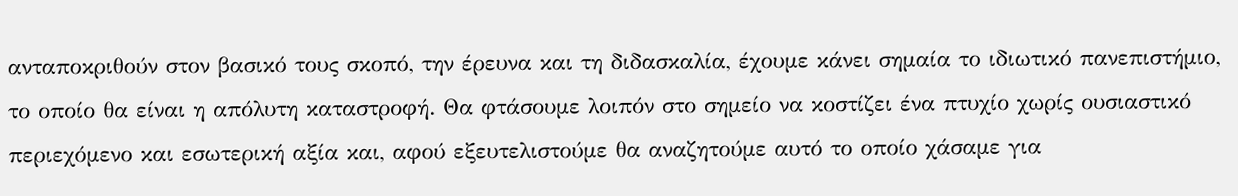ανταποκριθούν στον βασικό τους σκοπό, την έρευνα και τη διδασκαλία, έχουμε κάνει σημαία το ιδιωτικό πανεπιστήμιο, το οποίο θα είναι η απόλυτη καταστροφή. Θα φτάσουμε λοιπόν στο σημείο να κοστίζει ένα πτυχίο χωρίς ουσιαστικό περιεχόμενο και εσωτερική αξία και, αφού εξευτελιστούμε θα αναζητούμε αυτό το οποίο χάσαμε για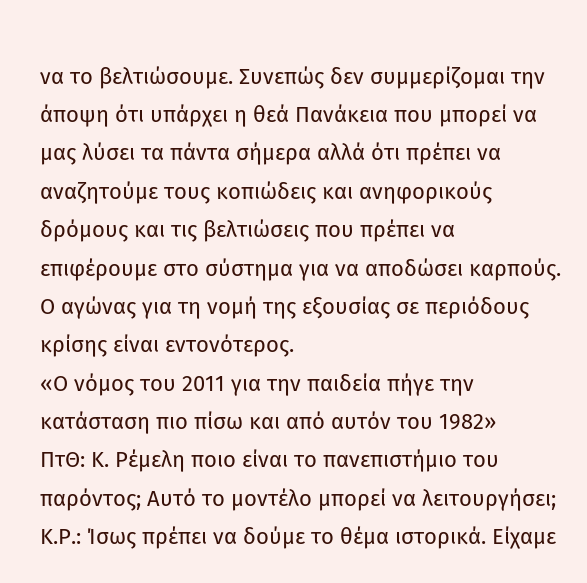να το βελτιώσουμε. Συνεπώς δεν συμμερίζομαι την άποψη ότι υπάρχει η θεά Πανάκεια που μπορεί να μας λύσει τα πάντα σήμερα αλλά ότι πρέπει να αναζητούμε τους κοπιώδεις και ανηφορικούς δρόμους και τις βελτιώσεις που πρέπει να επιφέρουμε στο σύστημα για να αποδώσει καρπούς. Ο αγώνας για τη νομή της εξουσίας σε περιόδους κρίσης είναι εντονότερος.
«Ο νόμος του 2011 για την παιδεία πήγε την κατάσταση πιο πίσω και από αυτόν του 1982»
ΠτΘ: Κ. Ρέμελη ποιο είναι το πανεπιστήμιο του παρόντος; Αυτό το μοντέλο μπορεί να λειτουργήσει;
Κ.Ρ.: Ίσως πρέπει να δούμε το θέμα ιστορικά. Είχαμε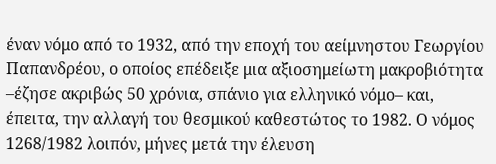έναν νόμο από το 1932, από την εποχή του αείμνηστου Γεωργίου Παπανδρέου, ο οποίος επέδειξε μια αξιοσημείωτη μακροβιότητα –έζησε ακριβώς 50 χρόνια, σπάνιο για ελληνικό νόμο– και, έπειτα, την αλλαγή του θεσμικού καθεστώτος το 1982. Ο νόμος 1268/1982 λοιπόν, μήνες μετά την έλευση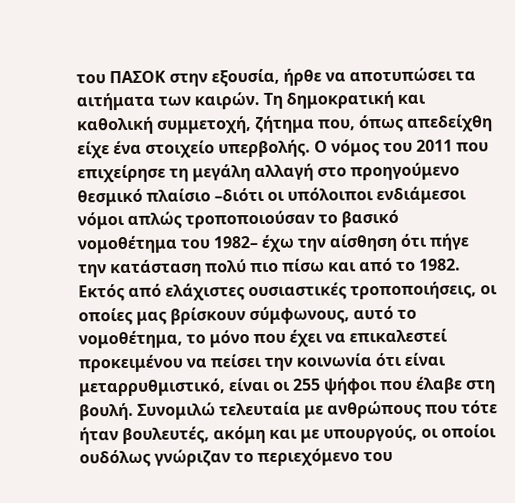του ΠΑΣΟΚ στην εξουσία, ήρθε να αποτυπώσει τα αιτήματα των καιρών. Τη δημοκρατική και καθολική συμμετοχή, ζήτημα που, όπως απεδείχθη είχε ένα στοιχείο υπερβολής. Ο νόμος του 2011 που επιχείρησε τη μεγάλη αλλαγή στο προηγούμενο θεσμικό πλαίσιο –διότι οι υπόλοιποι ενδιάμεσοι νόμοι απλώς τροποποιούσαν το βασικό νομοθέτημα του 1982– έχω την αίσθηση ότι πήγε την κατάσταση πολύ πιο πίσω και από το 1982. Εκτός από ελάχιστες ουσιαστικές τροποποιήσεις, οι οποίες μας βρίσκουν σύμφωνους, αυτό το νομοθέτημα, το μόνο που έχει να επικαλεστεί προκειμένου να πείσει την κοινωνία ότι είναι μεταρρυθμιστικό, είναι οι 255 ψήφοι που έλαβε στη βουλή. Συνομιλώ τελευταία με ανθρώπους που τότε ήταν βουλευτές, ακόμη και με υπουργούς, οι οποίοι ουδόλως γνώριζαν το περιεχόμενο του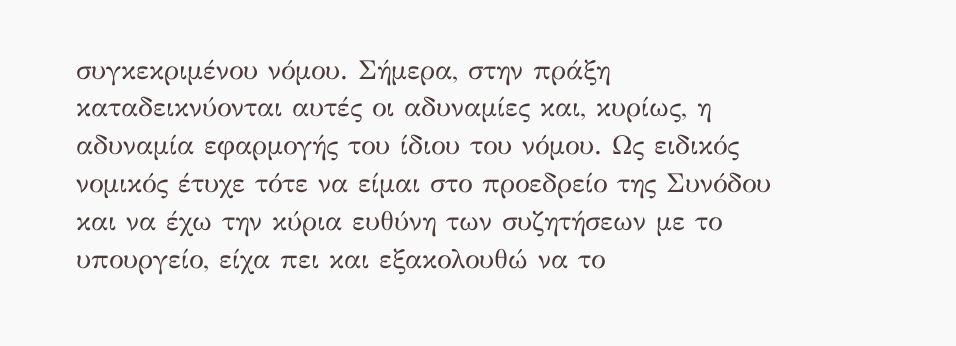συγκεκριμένου νόμου. Σήμερα, στην πράξη καταδεικνύονται αυτές οι αδυναμίες και, κυρίως, η αδυναμία εφαρμογής του ίδιου του νόμου. Ως ειδικός νομικός έτυχε τότε να είμαι στο προεδρείο της Συνόδου και να έχω την κύρια ευθύνη των συζητήσεων με το υπουργείο, είχα πει και εξακολουθώ να το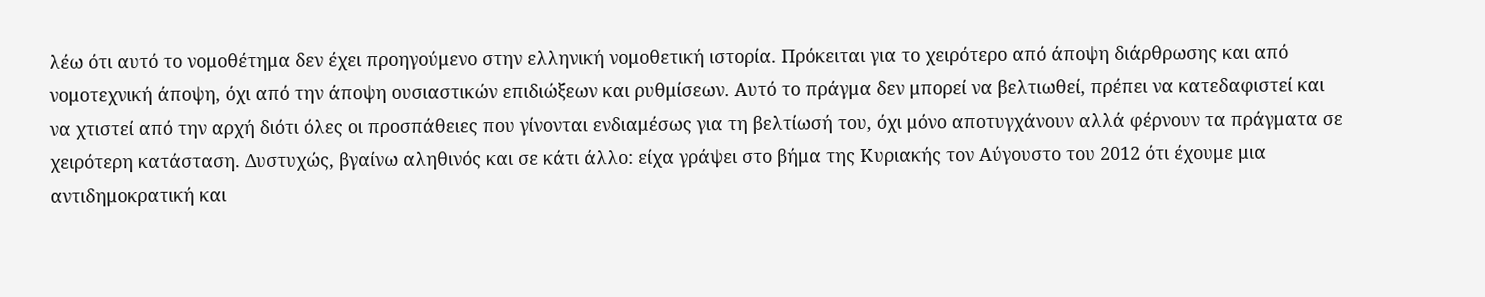λέω ότι αυτό το νομοθέτημα δεν έχει προηγούμενο στην ελληνική νομοθετική ιστορία. Πρόκειται για το χειρότερο από άποψη διάρθρωσης και από νομοτεχνική άποψη, όχι από την άποψη ουσιαστικών επιδιώξεων και ρυθμίσεων. Αυτό το πράγμα δεν μπορεί να βελτιωθεί, πρέπει να κατεδαφιστεί και να χτιστεί από την αρχή διότι όλες οι προσπάθειες που γίνονται ενδιαμέσως για τη βελτίωσή του, όχι μόνο αποτυγχάνουν αλλά φέρνουν τα πράγματα σε χειρότερη κατάσταση. Δυστυχώς, βγαίνω αληθινός και σε κάτι άλλο: είχα γράψει στο βήμα της Κυριακής τον Αύγουστο του 2012 ότι έχουμε μια αντιδημοκρατική και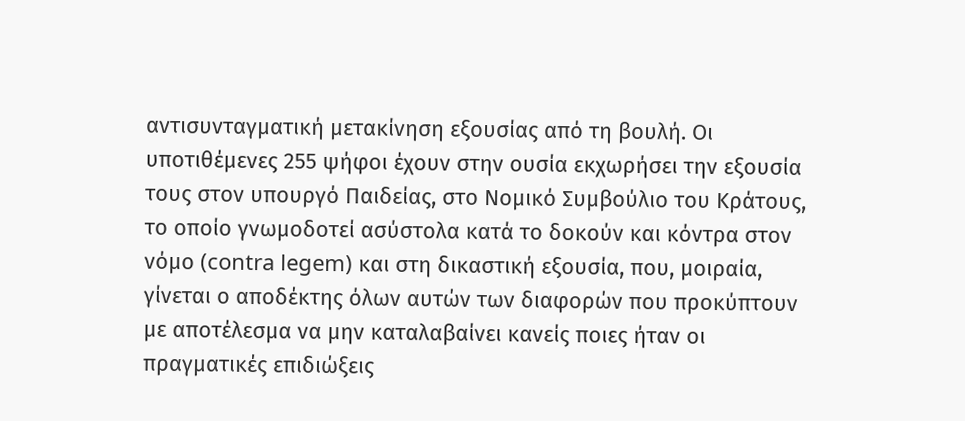αντισυνταγματική μετακίνηση εξουσίας από τη βουλή. Οι υποτιθέμενες 255 ψήφοι έχουν στην ουσία εκχωρήσει την εξουσία τους στον υπουργό Παιδείας, στο Νομικό Συμβούλιο του Κράτους, το οποίο γνωμοδοτεί ασύστολα κατά το δοκούν και κόντρα στον νόμο (contra legem) και στη δικαστική εξουσία, που, μοιραία, γίνεται ο αποδέκτης όλων αυτών των διαφορών που προκύπτουν με αποτέλεσμα να μην καταλαβαίνει κανείς ποιες ήταν οι πραγματικές επιδιώξεις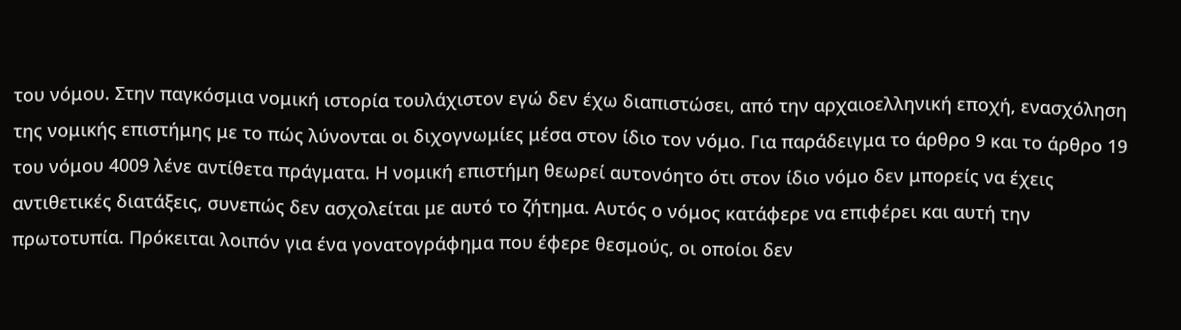του νόμου. Στην παγκόσμια νομική ιστορία τουλάχιστον εγώ δεν έχω διαπιστώσει, από την αρχαιοελληνική εποχή, ενασχόληση της νομικής επιστήμης με το πώς λύνονται οι διχογνωμίες μέσα στον ίδιο τον νόμο. Για παράδειγμα το άρθρο 9 και το άρθρο 19 του νόμου 4009 λένε αντίθετα πράγματα. Η νομική επιστήμη θεωρεί αυτονόητο ότι στον ίδιο νόμο δεν μπορείς να έχεις αντιθετικές διατάξεις, συνεπώς δεν ασχολείται με αυτό το ζήτημα. Αυτός ο νόμος κατάφερε να επιφέρει και αυτή την πρωτοτυπία. Πρόκειται λοιπόν για ένα γονατογράφημα που έφερε θεσμούς, οι οποίοι δεν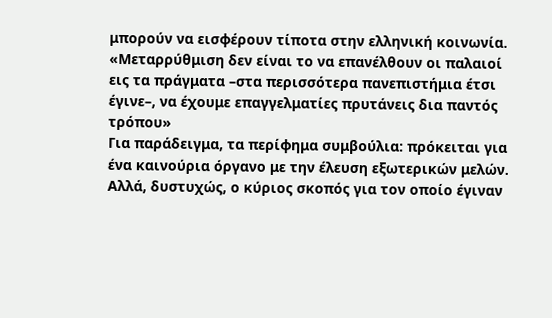μπορούν να εισφέρουν τίποτα στην ελληνική κοινωνία.
«Μεταρρύθμιση δεν είναι το να επανέλθουν οι παλαιοί εις τα πράγματα –στα περισσότερα πανεπιστήμια έτσι έγινε–, να έχουμε επαγγελματίες πρυτάνεις δια παντός τρόπου»
Για παράδειγμα, τα περίφημα συμβούλια: πρόκειται για ένα καινούρια όργανο με την έλευση εξωτερικών μελών. Αλλά, δυστυχώς, ο κύριος σκοπός για τον οποίο έγιναν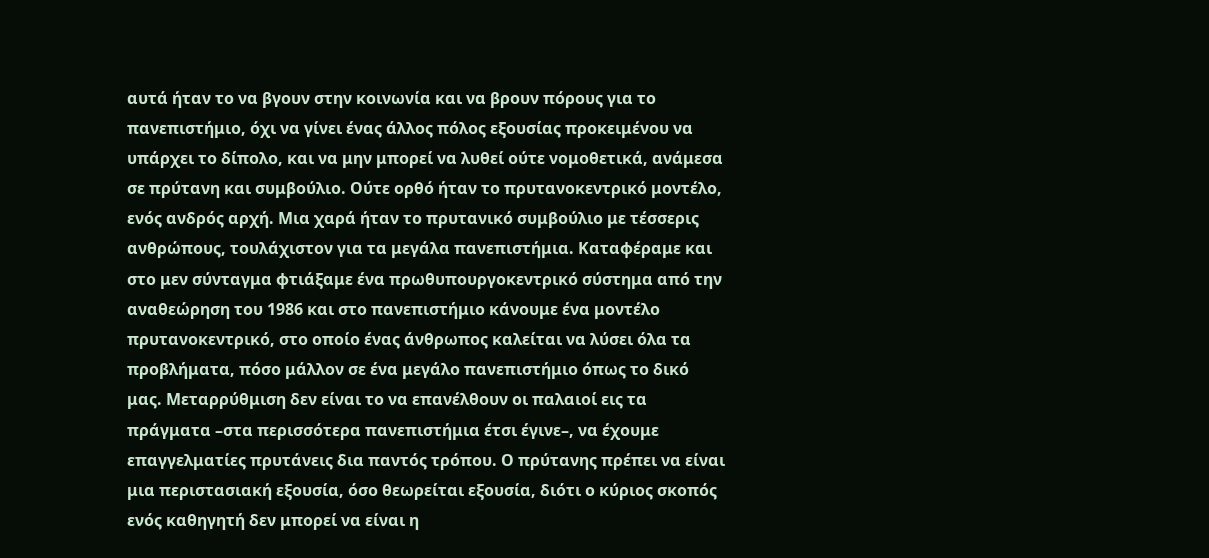αυτά ήταν το να βγουν στην κοινωνία και να βρουν πόρους για το πανεπιστήμιο, όχι να γίνει ένας άλλος πόλος εξουσίας προκειμένου να υπάρχει το δίπολο, και να μην μπορεί να λυθεί ούτε νομοθετικά, ανάμεσα σε πρύτανη και συμβούλιο. Ούτε ορθό ήταν το πρυτανοκεντρικό μοντέλο, ενός ανδρός αρχή. Μια χαρά ήταν το πρυτανικό συμβούλιο με τέσσερις ανθρώπους, τουλάχιστον για τα μεγάλα πανεπιστήμια. Καταφέραμε και στο μεν σύνταγμα φτιάξαμε ένα πρωθυπουργοκεντρικό σύστημα από την αναθεώρηση του 1986 και στο πανεπιστήμιο κάνουμε ένα μοντέλο πρυτανοκεντρικό, στο οποίο ένας άνθρωπος καλείται να λύσει όλα τα προβλήματα, πόσο μάλλον σε ένα μεγάλο πανεπιστήμιο όπως το δικό μας. Μεταρρύθμιση δεν είναι το να επανέλθουν οι παλαιοί εις τα πράγματα –στα περισσότερα πανεπιστήμια έτσι έγινε–, να έχουμε επαγγελματίες πρυτάνεις δια παντός τρόπου. Ο πρύτανης πρέπει να είναι μια περιστασιακή εξουσία, όσο θεωρείται εξουσία, διότι ο κύριος σκοπός ενός καθηγητή δεν μπορεί να είναι η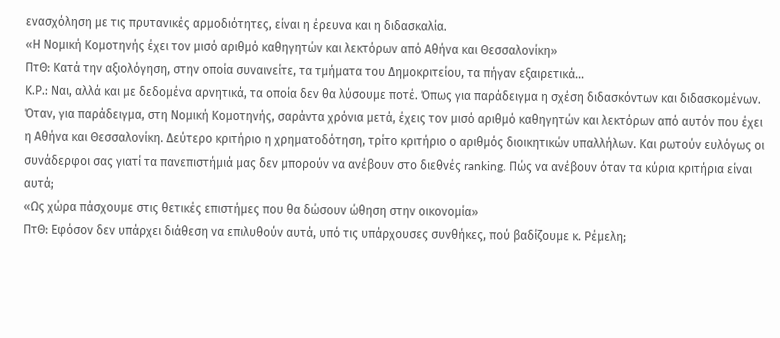ενασχόληση με τις πρυτανικές αρμοδιότητες, είναι η έρευνα και η διδασκαλία.
«Η Νομική Κομοτηνής έχει τον μισό αριθμό καθηγητών και λεκτόρων από Αθήνα και Θεσσαλονίκη»
ΠτΘ: Κατά την αξιολόγηση, στην οποία συναινείτε, τα τμήματα του Δημοκριτείου, τα πήγαν εξαιρετικά…
Κ.Ρ.: Ναι, αλλά και με δεδομένα αρνητικά, τα οποία δεν θα λύσουμε ποτέ. Όπως για παράδειγμα η σχέση διδασκόντων και διδασκομένων. Όταν, για παράδειγμα, στη Νομική Κομοτηνής, σαράντα χρόνια μετά, έχεις τον μισό αριθμό καθηγητών και λεκτόρων από αυτόν που έχει η Αθήνα και Θεσσαλονίκη. Δεύτερο κριτήριο η χρηματοδότηση, τρίτο κριτήριο ο αριθμός διοικητικών υπαλλήλων. Και ρωτούν ευλόγως οι συνάδερφοι σας γιατί τα πανεπιστήμιά μας δεν μπορούν να ανέβουν στο διεθνές ranking. Πώς να ανέβουν όταν τα κύρια κριτήρια είναι αυτά;
«Ως χώρα πάσχουμε στις θετικές επιστήμες που θα δώσουν ώθηση στην οικονομία»
ΠτΘ: Εφόσον δεν υπάρχει διάθεση να επιλυθούν αυτά, υπό τις υπάρχουσες συνθήκες, πού βαδίζουμε κ. Ρέμελη;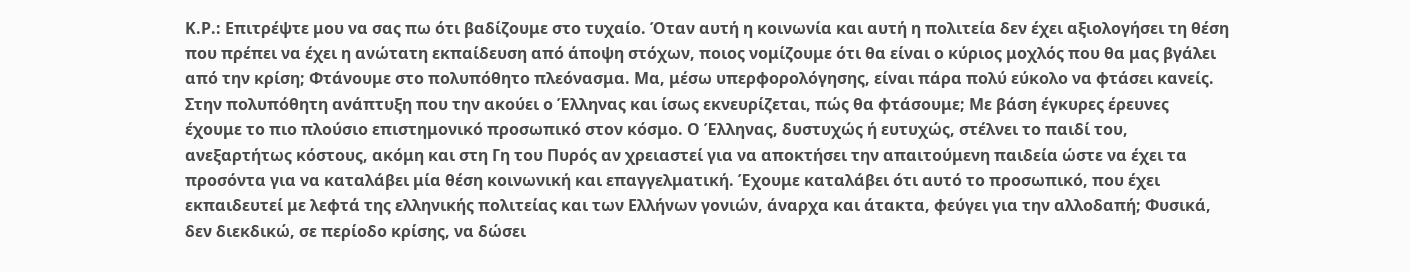Κ.Ρ.: Επιτρέψτε μου να σας πω ότι βαδίζουμε στο τυχαίο. Όταν αυτή η κοινωνία και αυτή η πολιτεία δεν έχει αξιολογήσει τη θέση που πρέπει να έχει η ανώτατη εκπαίδευση από άποψη στόχων, ποιος νομίζουμε ότι θα είναι ο κύριος μοχλός που θα μας βγάλει από την κρίση; Φτάνουμε στο πολυπόθητο πλεόνασμα. Μα, μέσω υπερφορολόγησης, είναι πάρα πολύ εύκολο να φτάσει κανείς. Στην πολυπόθητη ανάπτυξη που την ακούει ο Έλληνας και ίσως εκνευρίζεται, πώς θα φτάσουμε; Με βάση έγκυρες έρευνες έχουμε το πιο πλούσιο επιστημονικό προσωπικό στον κόσμο. Ο Έλληνας, δυστυχώς ή ευτυχώς, στέλνει το παιδί του, ανεξαρτήτως κόστους, ακόμη και στη Γη του Πυρός αν χρειαστεί για να αποκτήσει την απαιτούμενη παιδεία ώστε να έχει τα προσόντα για να καταλάβει μία θέση κοινωνική και επαγγελματική. Έχουμε καταλάβει ότι αυτό το προσωπικό, που έχει εκπαιδευτεί με λεφτά της ελληνικής πολιτείας και των Ελλήνων γονιών, άναρχα και άτακτα, φεύγει για την αλλοδαπή; Φυσικά, δεν διεκδικώ, σε περίοδο κρίσης, να δώσει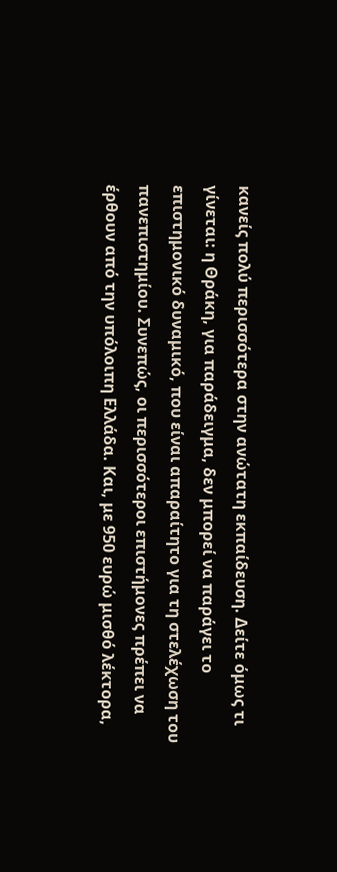κανείς πολύ περισσότερα στην ανώτατη εκπαίδευση. Δείτε όμως τι γίνεται: η Θράκη, για παράδειγμα, δεν μπορεί να παράγει το επιστημονικό δυναμικό, που είναι απαραίτητο για τη στελέχωση του πανεπιστημίου. Συνεπώς, οι περισσότεροι επιστήμονες πρέπει να έρθουν από την υπόλοιπη Ελλάδα. Και, με 950 ευρώ μισθό λέκτορα,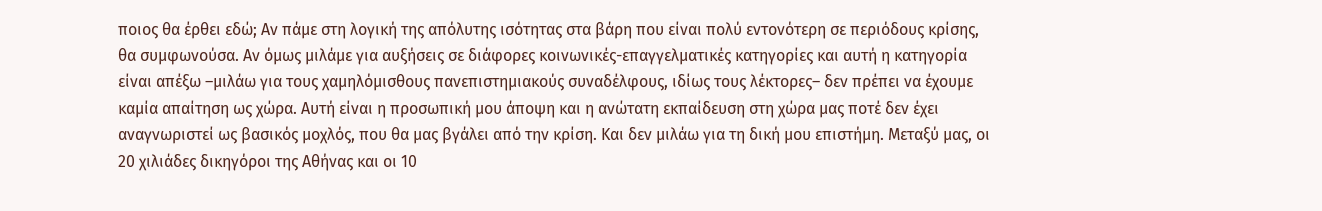ποιος θα έρθει εδώ; Αν πάμε στη λογική της απόλυτης ισότητας στα βάρη που είναι πολύ εντονότερη σε περιόδους κρίσης, θα συμφωνούσα. Αν όμως μιλάμε για αυξήσεις σε διάφορες κοινωνικές-επαγγελματικές κατηγορίες και αυτή η κατηγορία είναι απέξω –μιλάω για τους χαμηλόμισθους πανεπιστημιακούς συναδέλφους, ιδίως τους λέκτορες– δεν πρέπει να έχουμε καμία απαίτηση ως χώρα. Αυτή είναι η προσωπική μου άποψη και η ανώτατη εκπαίδευση στη χώρα μας ποτέ δεν έχει αναγνωριστεί ως βασικός μοχλός, που θα μας βγάλει από την κρίση. Και δεν μιλάω για τη δική μου επιστήμη. Μεταξύ μας, οι 20 χιλιάδες δικηγόροι της Αθήνας και οι 10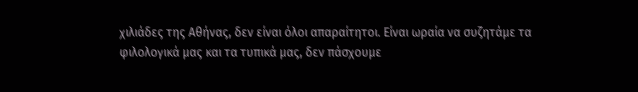χιλιάδες της Αθήνας, δεν είναι όλοι απαραίτητοι. Είναι ωραία να συζητάμε τα φιλολογικά μας και τα τυπικά μας, δεν πάσχουμε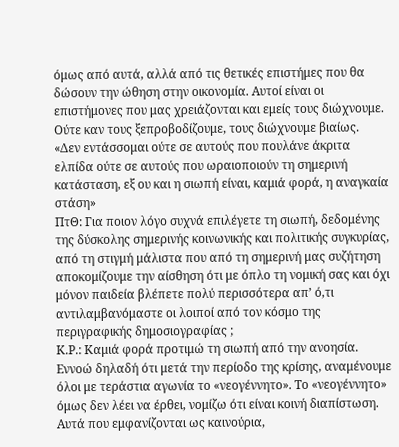όμως από αυτά, αλλά από τις θετικές επιστήμες που θα δώσουν την ώθηση στην οικονομία. Αυτοί είναι οι επιστήμονες που μας χρειάζονται και εμείς τους διώχνουμε. Ούτε καν τους ξεπροβοδίζουμε, τους διώχνουμε βιαίως.
«Δεν εντάσσομαι ούτε σε αυτούς που πουλάνε άκριτα ελπίδα ούτε σε αυτούς που ωραιοποιούν τη σημερινή κατάσταση, εξ ου και η σιωπή είναι, καμιά φορά, η αναγκαία στάση»
ΠτΘ: Για ποιον λόγο συχνά επιλέγετε τη σιωπή, δεδομένης της δύσκολης σημερινής κοινωνικής και πολιτικής συγκυρίας, από τη στιγμή μάλιστα που από τη σημερινή μας συζήτηση αποκομίζουμε την αίσθηση ότι με όπλο τη νομική σας και όχι μόνον παιδεία βλέπετε πολύ περισσότερα απ’ ό,τι αντιλαμβανόμαστε οι λοιποί από τον κόσμο της περιγραφικής δημοσιογραφίας ;
Κ.Ρ.: Καμιά φορά προτιμώ τη σιωπή από την ανοησία. Εννοώ δηλαδή ότι μετά την περίοδο της κρίσης, αναμένουμε όλοι με τεράστια αγωνία το «νεογέννητο». Το «νεογέννητο» όμως δεν λέει να έρθει, νομίζω ότι είναι κοινή διαπίστωση. Αυτά που εμφανίζονται ως καινούρια,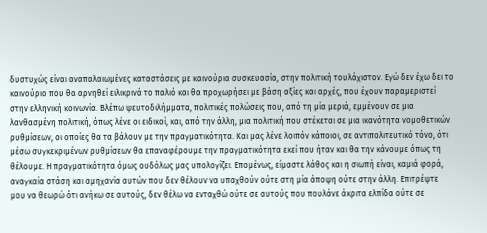δυστυχώς είναι αναπαλαιωμένες καταστάσεις με καινούρια συσκευασία, στην πολιτική τουλάχιστον. Εγώ δεν έχω δει το καινούριο που θα αρνηθεί ειλικρινά το παλιό και θα προχωρήσει με βάση αξίες και αρχές, που έχουν παραμεριστεί στην ελληνική κοινωνία. Βλέπω ψευτοδιλήμματα, πολιτικές πολώσεις που, από τη μία μεριά, εμμένουν σε μια λανθασμένη πολιτική, όπως λένε οι ειδικοί, και, από την άλλη, μια πολιτική που στέκεται σε μια ικανότητα νομοθετικών ρυθμίσεων, οι οποίες θα τα βάλουν με την πραγματικότητα. Και μας λένε λοιπόν κάποιοι, σε αντιπολιτευτικό τόνο, ότι μέσω συγκεκριμένων ρυθμίσεων θα επαναφέρουμε την πραγματικότητα εκεί που ήταν και θα την κάνουμε όπως τη θέλουμε. Η πραγματικότητα όμως ουδόλως μας υπολογίζει. Επομένως, είμαστε λάθος και η σιωπή είναι, καμιά φορά, αναγκαία στάση και αμηχανία αυτών που δεν θέλουν να υπαχθούν ούτε στη μία άποψη ούτε στην άλλη. Επιτρέψτε μου να θεωρώ ότι ανήκω σε αυτούς, δεν θέλω να ενταχθώ ούτε σε αυτούς που πουλάνε άκριτα ελπίδα ούτε σε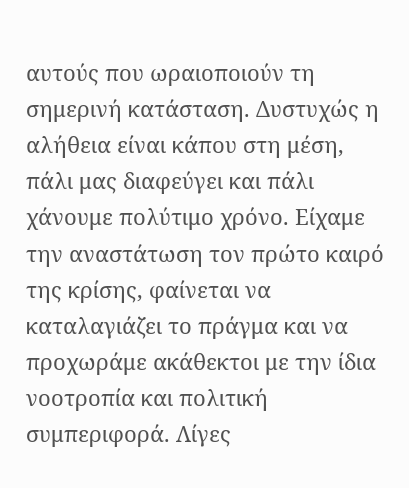αυτούς που ωραιοποιούν τη σημερινή κατάσταση. Δυστυχώς η αλήθεια είναι κάπου στη μέση, πάλι μας διαφεύγει και πάλι χάνουμε πολύτιμο χρόνο. Είχαμε την αναστάτωση τον πρώτο καιρό της κρίσης, φαίνεται να καταλαγιάζει το πράγμα και να προχωράμε ακάθεκτοι με την ίδια νοοτροπία και πολιτική συμπεριφορά. Λίγες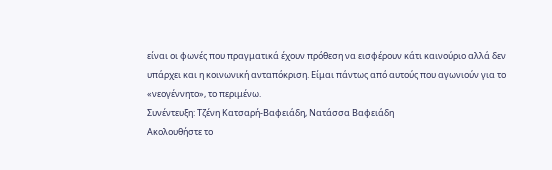είναι οι φωνές που πραγματικά έχουν πρόθεση να εισφέρουν κάτι καινούριο αλλά δεν υπάρχει και η κοινωνική ανταπόκριση. Είμαι πάντως από αυτούς που αγωνιούν για το «νεογέννητο», το περιμένω.
Συνέντευξη: Τζένη Κατσαρή-Βαφειάδη, Νατάσσα Βαφειάδη
Ακολουθήστε το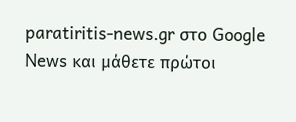paratiritis-news.gr στο Google News και μάθετε πρώτοι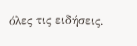όλες τις ειδήσεις.